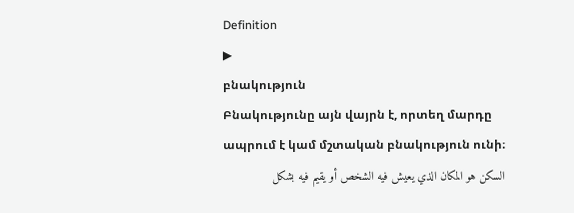Definition
▶
բնակություն
Բնակությունը այն վայրն է, որտեղ մարդը ապրում է կամ մշտական բնակություն ունի։
السكن هو المكان الذي يعيش فيه الشخص أو يقيم فيه بشكل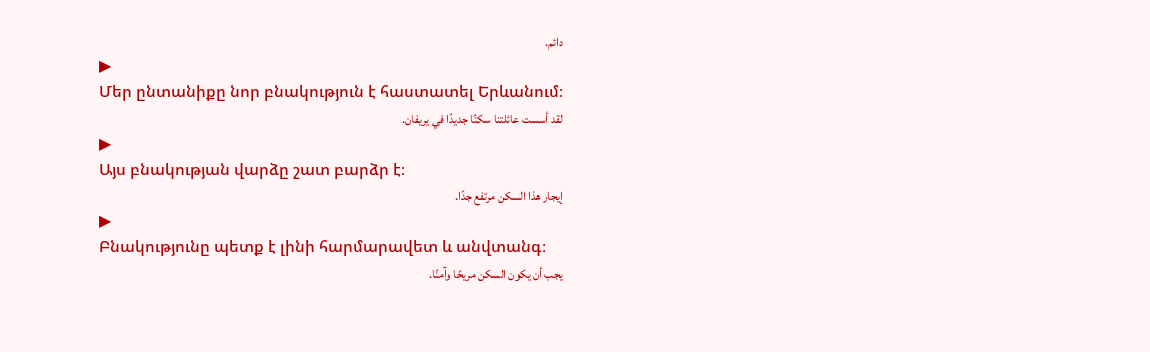دائم.
▶
Մեր ընտանիքը նոր բնակություն է հաստատել Երևանում։
لقد أسست عائلتنا سكنًا جديدًا في يريفان.
▶
Այս բնակության վարձը շատ բարձր է։
إيجار هذا السكن مرتفع جدًا.
▶
Բնակությունը պետք է լինի հարմարավետ և անվտանգ։
يجب أن يكون السكن مريحًا وآمنًا.